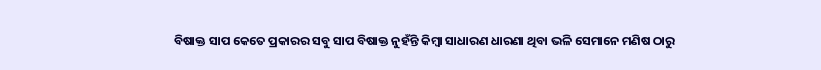ବିଷାକ୍ତ ସାପ କେତେ ପ୍ରକାରର ସବୁ ସାପ ବିଷାକ୍ତ ନୁହଁନ୍ତି କିମ୍ବା ସାଧାରଣ ଧାରଣା ଥିବା ଭଳି ସେମାନେ ମଣିଷ ଠାରୁ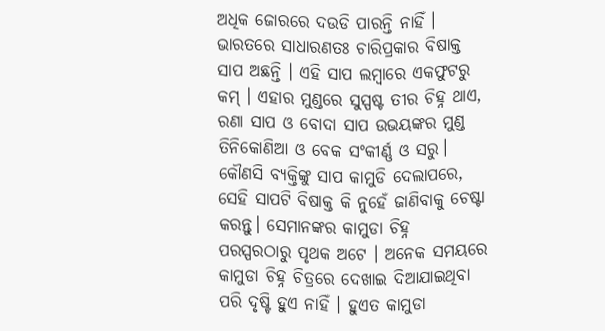ଅଧିକ ଜୋରରେ ଦଉଡି ପାରନ୍ତି ନାହିଁ । ଭାରତରେ ସାଧାରଣତଃ ଚାରିପ୍ରକାର ବିଷାକ୍ତ ସାପ ଅଛନ୍ତି । ଏହି ସାପ ଲମ୍ବାରେ ଏକଫୁଟରୁ କମ୍ । ଏହାର ମୁଣ୍ଡରେ ସୁସ୍ପଷ୍ଟ ତୀର ଚିହ୍ନ ଥାଏ, ରଣା ସାପ ଓ ବୋଦା ସାପ ଉଭୟଙ୍କର ମୁଣ୍ଡ ତିନିକୋଣିଆ ଓ ବେକ ସଂକୀର୍ଣ୍ଣ ଓ ସରୁ। କୌଣସି ବ୍ୟକ୍ତିଙ୍କୁ ସାପ କାମୁଡି ଦେଲାପରେ, ସେହି ସାପଟି ବିଷାକ୍ତ କି ନୁହେଁ ଜାଣିବାକୁ ଚେଷ୍ଟା କରନ୍ତୁ। ସେମାନଙ୍କର କାମୁଡା ଚିହ୍ନ ପରସ୍ପରଠାରୁ ପୃଥକ ଅଟେ । ଅନେକ ସମୟରେ କାମୁଡା ଚିହ୍ନ ଚିତ୍ରରେ ଦେଖାଇ ଦିଆଯାଇଥିବା ପରି ଦୃଷ୍ଟି ହୁଏ ନାହିଁ । ହୁଏତ କାମୁଡା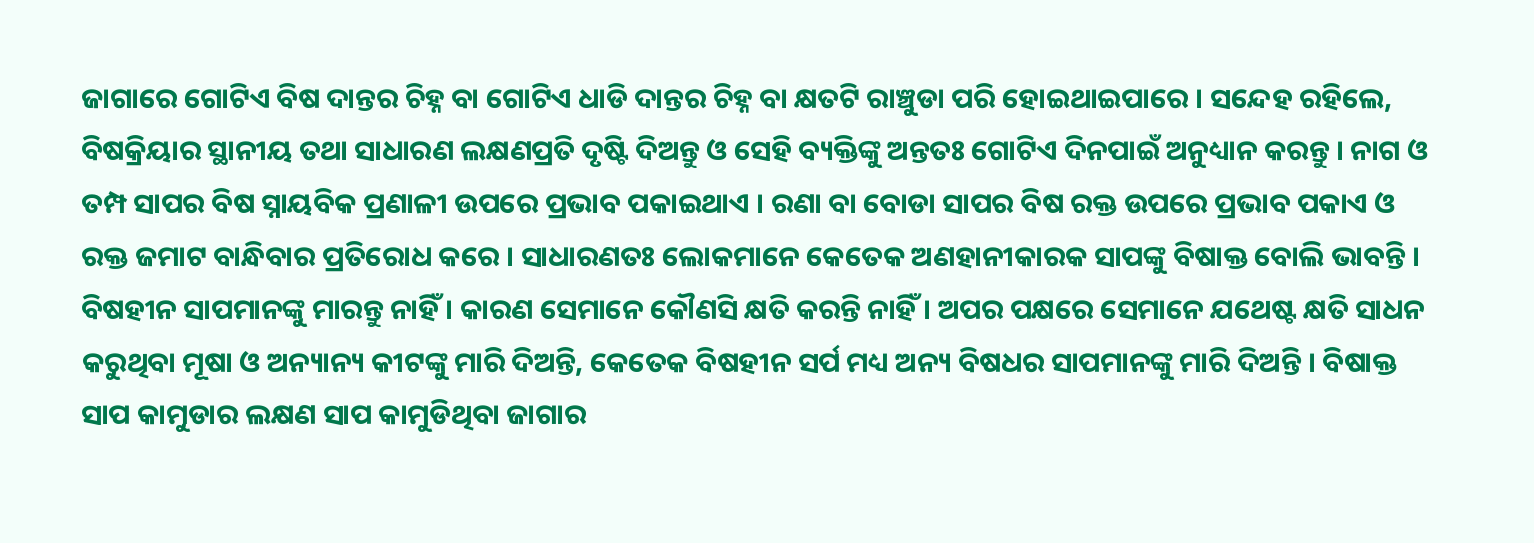ଜାଗାରେ ଗୋଟିଏ ବିଷ ଦାନ୍ତର ଚିହ୍ନ ବା ଗୋଟିଏ ଧାଡି ଦାନ୍ତର ଚିହ୍ନ ବା କ୍ଷତଟି ରାଞ୍ଚୁଡା ପରି ହୋଇଥାଇପାରେ । ସନ୍ଦେହ ରହିଲେ, ବିଷକ୍ରିୟାର ସ୍ଥାନୀୟ ତଥା ସାଧାରଣ ଲକ୍ଷଣପ୍ରତି ଦୃଷ୍ଟି ଦିଅନ୍ତୁ ଓ ସେହି ବ୍ୟକ୍ତିଙ୍କୁ ଅନ୍ତତଃ ଗୋଟିଏ ଦିନପାଇଁ ଅନୁଧ୍ୟାନ କରନ୍ତୁ । ନାଗ ଓ ତମ୍ପ ସାପର ବିଷ ସ୍ନାୟବିକ ପ୍ରଣାଳୀ ଉପରେ ପ୍ରଭାବ ପକାଇଥାଏ । ରଣା ବା ବୋଡା ସାପର ବିଷ ରକ୍ତ ଉପରେ ପ୍ରଭାବ ପକାଏ ଓ ରକ୍ତ ଜମାଟ ବାନ୍ଧିବାର ପ୍ରତିରୋଧ କରେ । ସାଧାରଣତଃ ଲୋକମାନେ କେତେକ ଅଣହାନୀକାରକ ସାପଙ୍କୁ ବିଷାକ୍ତ ବୋଲି ଭାବନ୍ତି । ବିଷହୀନ ସାପମାନଙ୍କୁ ମାରନ୍ତୁ ନାହିଁ । କାରଣ ସେମାନେ କୌଣସି କ୍ଷତି କରନ୍ତି ନାହିଁ । ଅପର ପକ୍ଷରେ ସେମାନେ ଯଥେଷ୍ଟ କ୍ଷତି ସାଧନ କରୁଥିବା ମୂଷା ଓ ଅନ୍ୟାନ୍ୟ କୀଟଙ୍କୁ ମାରି ଦିଅନ୍ତି, କେତେକ ବିଷହୀନ ସର୍ପ ମଧ୍ୟ ଅନ୍ୟ ବିଷଧର ସାପମାନଙ୍କୁ ମାରି ଦିଅନ୍ତି । ବିଷାକ୍ତ ସାପ କାମୁଡାର ଲକ୍ଷଣ ସାପ କାମୁଡିଥିବା ଜାଗାର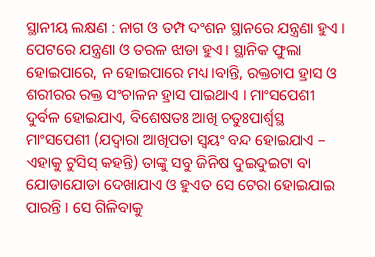ସ୍ଥାନୀୟ ଲକ୍ଷଣ : ନାଗ ଓ ତମ୍ପ ଦଂଶନ ସ୍ଥାନରେ ଯନ୍ତ୍ରଣା ହୁଏ । ପେଟରେ ଯନ୍ତ୍ରଣା ଓ ତରଳ ଝାଡା ହୁଏ। ସ୍ଥାନିକ ଫୁଲା ହୋଇପାରେ, ନ ହୋଇପାରେ ମଧ୍ୟ।ବାନ୍ତି, ରକ୍ତଚାପ ହ୍ରାସ ଓ ଶରୀରର ରକ୍ତ ସଂଚାଳନ ହ୍ରାସ ପାଇଥାଏ । ମାଂସପେଶୀ ଦୁର୍ବଳ ହୋଇଯାଏ, ବିଶେଷତଃ ଆଖି ଚତୁଃପାର୍ଶ୍ଵସ୍ଥ ମାଂସପେଶୀ (ଯଦ୍ୱାରା ଆଖିପତା ସ୍ଵୟଂ ବନ୍ଦ ହୋଇଯାଏ – ଏହାକୁ ଟୁସିସ୍ କହନ୍ତି) ତାଙ୍କୁ ସବୁ ଜିନିଷ ଦୁଇଦୁଇଟା ବା ଯୋଡାଯୋଡା ଦେଖାଯାଏ ଓ ହୁଏତ ସେ ଟେରା ହୋଇଯାଇ ପାରନ୍ତି । ସେ ଗିଳିବାକୁ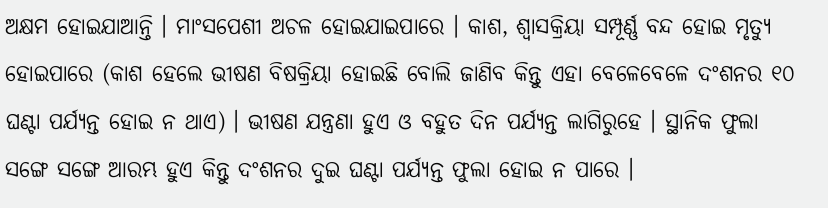ଅକ୍ଷମ ହୋଇଯାଆନ୍ତି । ମାଂସପେଶୀ ଅଚଳ ହୋଇଯାଇପାରେ । କାଶ, ଶ୍ଵାସକ୍ରିୟା ସମ୍ପୂର୍ଣ୍ଣ ବନ୍ଦ ହୋଇ ମୃତ୍ୟୁ ହୋଇପାରେ (କାଶ ହେଲେ ଭୀଷଣ ବିଷକ୍ରିୟା ହୋଇଛି ବୋଲି ଜାଣିବ କିନ୍ତୁ ଏହା ବେଳେବେଳେ ଦଂଶନର ୧୦ ଘଣ୍ଟା ପର୍ଯ୍ୟନ୍ତ ହୋଇ ନ ଥାଏ) । ଭୀଷଣ ଯନ୍ତ୍ରଣା ହୁଏ ଓ ବହୁତ ଦିନ ପର୍ଯ୍ୟନ୍ତ ଲାଗିରୁହେ । ସ୍ଥାନିକ ଫୁଲା ସଙ୍ଗେ ସଙ୍ଗେ ଆରମ୍ଭ ହୁଏ କିନ୍ତୁ ଦଂଶନର ଦୁଇ ଘଣ୍ଟା ପର୍ଯ୍ୟନ୍ତ ଫୁଲା ହୋଇ ନ ପାରେ ।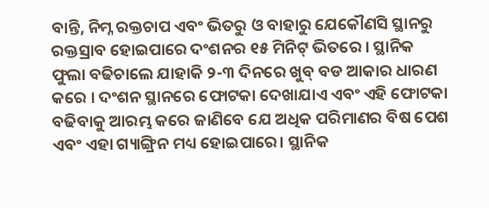ବାନ୍ତି, ନିମ୍ନ ରକ୍ତଚାପ ଏବଂ ଭିତରୁ ଓ ବାହାରୁ ଯେକୌଣସି ସ୍ଥାନରୁ ରକ୍ତସ୍ରାବ ହୋଇପାରେ ଦଂଶନର ୧୫ ମିନିଟ୍ ଭିତରେ । ସ୍ଥାନିକ ଫୁଲା ବଢିଚାଲେ ଯାହାକି ୨-୩ ଦିନରେ ଖୁବ୍ ବଡ ଆକାର ଧାରଣ କରେ । ଦଂଶନ ସ୍ଥାନରେ ଫୋଟକା ଦେଖାଯାଏ ଏବଂ ଏହି ଫୋଟକା ବଢିବାକୁ ଆରମ୍ଭ କରେ ଜାଣିବେ ଯେ ଅଧିକ ପରିମାଣର ବିଷ ପେଶ ଏବଂ ଏହା ଗ୍ୟାଙ୍ଗ୍ରିନ ମଧ୍ୟ ହୋଇପାରେ। ସ୍ଥାନିକ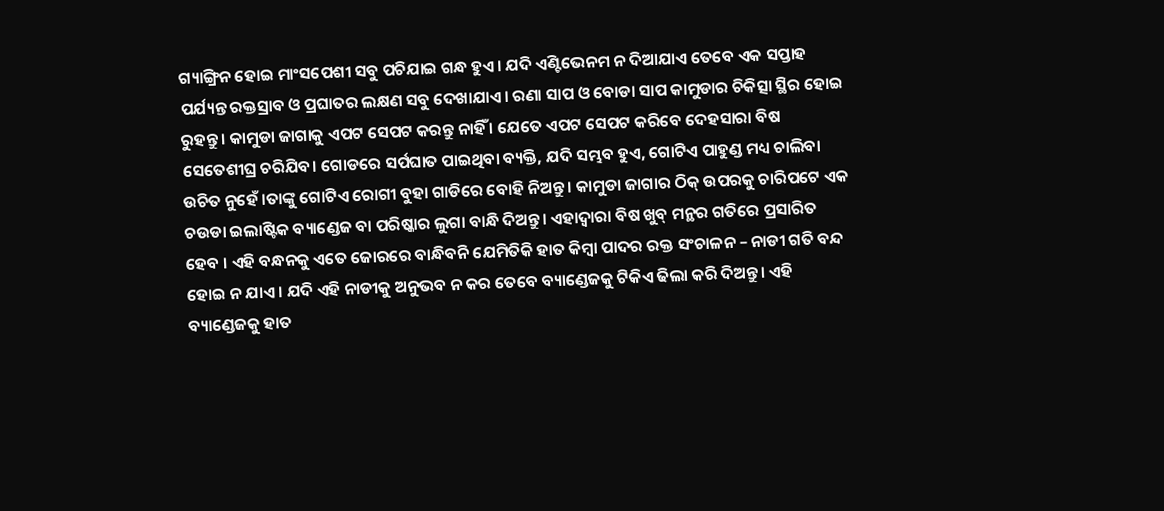ଗ୍ୟାଙ୍ଗ୍ରିନ ହୋଇ ମାଂସପେଶୀ ସବୁ ପଚିଯାଇ ଗନ୍ଧ ହୁଏ। ଯଦି ଏଣ୍ଟିଭେନମ ନ ଦିଆଯାଏ ତେବେ ଏକ ସପ୍ତାହ ପର୍ଯ୍ୟନ୍ତ ରକ୍ତସ୍ରାବ ଓ ପ୍ରଘାତର ଲକ୍ଷଣ ସବୁ ଦେଖାଯାଏ। ରଣା ସାପ ଓ ବୋଡା ସାପ କାମୁଡାର ଚିକିତ୍ସା ସ୍ଥିର ହୋଇ ରୁହନ୍ତୁ । କାମୁଡା ଜାଗାକୁ ଏପଟ ସେପଟ କରନ୍ତୁ ନାହିଁ । ଯେତେ ଏପଟ ସେପଟ କରିବେ ଦେହସାରା ବିଷ ସେତେଶୀଘ୍ର ଚରିଯିବ। ଗୋଡରେ ସର୍ପଘାତ ପାଇଥିବା ବ୍ୟକ୍ତି, ଯଦି ସମ୍ଭବ ହୁଏ, ଗୋଟିଏ ପାହୁଣ୍ଡ ମଧ୍ୟ ଚାଲିବା ଉଚିତ ନୁହେଁ ।ତାଙ୍କୁ ଗୋଟିଏ ରୋଗୀ ବୁହା ଗାଡିରେ ବୋହି ନିଅନ୍ତୁ । କାମୁଡା ଜାଗାର ଠିକ୍ ଉପରକୁ ଚାରିପଟେ ଏକ ଚଉଡା ଇଲାଷ୍ଟିକ ବ୍ୟାଣ୍ଡେଜ ବା ପରିଷ୍କାର ଲୁଗା ବାନ୍ଧି ଦିଅନ୍ତୁ। ଏହାଦ୍ଵାରା ବିଷ ଖୁବ୍ ମନ୍ଥର ଗତିରେ ପ୍ରସାରିତ ହେବ । ଏହି ବନ୍ଧନକୁ ଏତେ ଜୋରରେ ବାନ୍ଧିବନି ଯେମିତିକି ହାତ କିମ୍ବା ପାଦର ରକ୍ତ ସଂଚାଳନ – ନାଡୀ ଗତି ବନ୍ଦ ହୋଇ ନ ଯାଏ । ଯଦି ଏହି ନାଡୀକୁ ଅନୁଭବ ନ କର ତେବେ ବ୍ୟାଣ୍ଡେଜକୁ ଟିକିଏ ଢିଲା କରି ଦିଅନ୍ତୁ। ଏହି ବ୍ୟାଣ୍ଡେଜକୁ ହାତ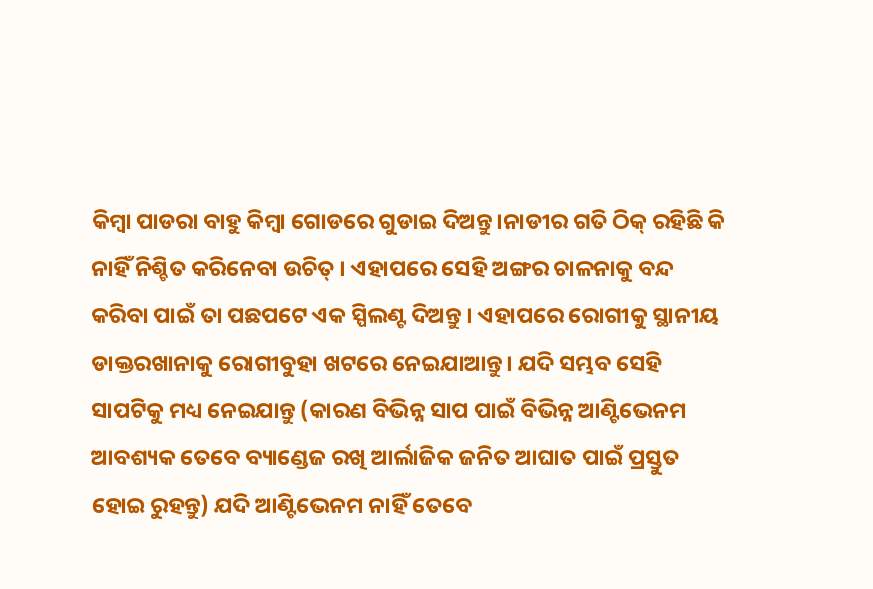କିମ୍ବା ପାଡରା ବାହୁ କିମ୍ବା ଗୋଡରେ ଗୁଡାଇ ଦିଅନ୍ତୁ।ନାଡୀର ଗତି ଠିକ୍ ରହିଛି କି ନାହିଁ ନିଶ୍ଚିତ କରିନେବା ଉଚିତ୍ । ଏହାପରେ ସେହି ଅଙ୍ଗର ଚାଳନାକୁ ବନ୍ଦ କରିବା ପାଇଁ ତା ପଛପଟେ ଏକ ସ୍ପିଲଣ୍ଟ ଦିଅନ୍ତୁ । ଏହାପରେ ରୋଗୀକୁ ସ୍ଥାନୀୟ ଡାକ୍ତରଖାନାକୁ ରୋଗୀବୁହା ଖଟରେ ନେଇଯାଆନ୍ତୁ। ଯଦି ସମ୍ଭବ ସେହି ସାପଟିକୁ ମଧ୍ୟ ନେଇଯାନ୍ତୁ (କାରଣ ବିଭିନ୍ନ ସାପ ପାଇଁ ବିଭିନ୍ନ ଆଣ୍ଟିଭେନମ ଆବଶ୍ୟକ ତେବେ ବ୍ୟାଣ୍ଡେଜ ରଖି ଆର୍ଲାଜିକ ଜନିତ ଆଘାତ ପାଇଁ ପ୍ରସ୍ତୁତ ହୋଇ ରୁହନ୍ତୁ) ଯଦି ଆଣ୍ଟିଭେନମ ନାହିଁ ତେବେ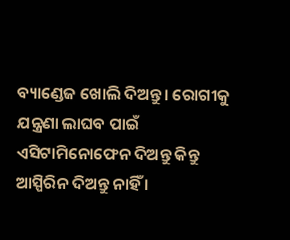ବ୍ୟାଣ୍ଡେଜ ଖୋଲି ଦିଅନ୍ତୁ। ରୋଗୀକୁ ଯନ୍ତ୍ରଣା ଲାଘବ ପାଇଁ ଏସିଟାମିନୋଫେନ ଦିଅନ୍ତୁ କିନ୍ତୁ ଆସ୍ପିରିନ ଦିଅନ୍ତୁ ନାହିଁ ।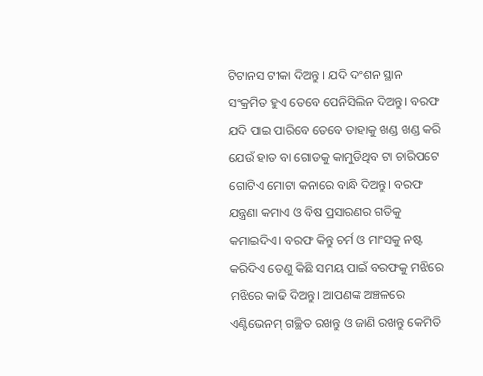ଟିଟାନସ ଟୀକା ଦିଅନ୍ତୁ । ଯଦି ଦଂଶନ ସ୍ଥାନ ସଂକ୍ରମିତ ହୁଏ ତେବେ ପେନିସିଲିନ ଦିଅନ୍ତୁ। ବରଫ ଯଦି ପାଇ ପାରିବେ ତେବେ ତାହାକୁ ଖଣ୍ଡ ଖଣ୍ଡ କରି ଯେଉଁ ହାତ ବା ଗୋଡକୁ କାମୁଡିଥିବ ଟା ଚାରିପଟେ ଗୋଟିଏ ମୋଟା କନାରେ ବାନ୍ଧି ଦିଅନ୍ତୁ। ବରଫ ଯନ୍ତ୍ରଣା କମାଏ ଓ ବିଷ ପ୍ରସାରଣର ଗତିକୁ କମାଇଦିଏ। ବରଫ କିନ୍ତୁ ଚର୍ମ ଓ ମାଂସକୁ ନଷ୍ଟ କରିଦିଏ ତେଣୁ କିଛି ସମୟ ପାଇଁ ବରଫକୁ ମଝିରେ ମଝିରେ କାଢି ଦିଅନ୍ତୁ। ଆପଣଙ୍କ ଅଞ୍ଚଳରେ ଏଣ୍ଟିଭେନମ୍ ଗଚ୍ଛିତ ରଖନ୍ତୁ ଓ ଜାଣି ରଖନ୍ତୁ କେମିତି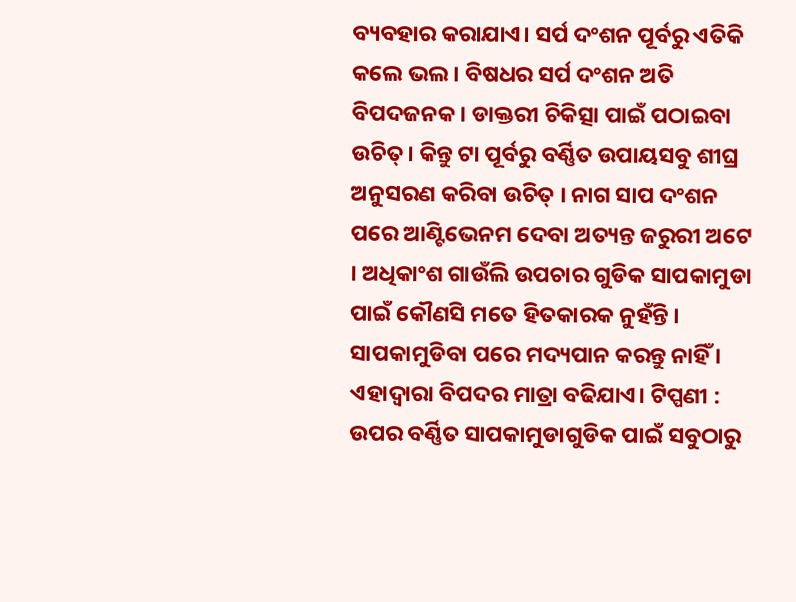ବ୍ୟବହାର କରାଯାଏ। ସର୍ପ ଦଂଶନ ପୂର୍ବରୁ ଏତିକି କଲେ ଭଲ । ବିଷଧର ସର୍ପ ଦଂଶନ ଅତି ବିପଦଜନକ । ଡାକ୍ତରୀ ଚିକିତ୍ସା ପାଇଁ ପଠାଇବା ଉଚିତ୍। କିନ୍ତୁ ଟା ପୂର୍ବରୁ ବର୍ଣ୍ଣିତ ଉପାୟସବୁ ଶୀଘ୍ର ଅନୁସରଣ କରିବା ଉଚିତ୍ । ନାଗ ସାପ ଦଂଶନ ପରେ ଆଣ୍ଟିଭେନମ ଦେବା ଅତ୍ୟନ୍ତ ଜରୁରୀ ଅଟେ । ଅଧିକାଂଶ ଗାଉଁଲି ଉପଚାର ଗୁଡିକ ସାପକାମୁଡା ପାଇଁ କୌଣସି ମତେ ହିତକାରକ ନୁହଁନ୍ତି । ସାପକାମୁଡିବା ପରେ ମଦ୍ୟପାନ କରନ୍ତୁ ନାହିଁ । ଏହାଦ୍ଵାରା ବିପଦର ମାତ୍ରା ବଢିଯାଏ। ଟିପ୍ପଣୀ : ଉପର ବର୍ଣ୍ଣିତ ସାପକାମୁଡାଗୁଡିକ ପାଇଁ ସବୁଠାରୁ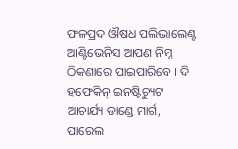ଫଳପ୍ରଦ ଔଷଧ ପଲିଭାଲେଣ୍ଟ ଆଣ୍ଟିଭେନିସ ଆପଣ ନିମ୍ନ ଠିକଣାରେ ପାଇପାରିବେ । ଦି ହଫେକିନ୍ ଇନଷ୍ଟିଚ୍ୟୁଟ ଆଚାର୍ଯ୍ୟ ଡାଣ୍ଡେ ମାର୍ଗ, ପାରେଲ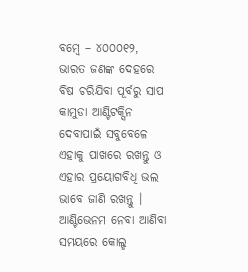ବମ୍ବେ – ୪୦୦୦୧୨, ଭାରତ ଜଣଙ୍କ ଦେହରେ ବିଷ ଚରିଯିବା ପୂର୍ବରୁ ସାପ କାମୁଡା ଆଣ୍ଟିଟକ୍ସିନ ଦେବାପାଇଁ ସବୁବେଳେ ଏହାକୁ ପାଖରେ ରଖନ୍ତୁ ଓ ଏହାର ପ୍ରୟୋଗବିଧି ଭଲ ଭାବେ ଜାଣି ରଖନ୍ତୁ । ଆଣ୍ଟିଭେନମ ନେବା ଆଣିବା ସମୟରେ କୋଲ୍ଡ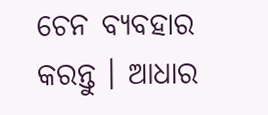ଚେନ ବ୍ୟବହାର କରନ୍ତୁ । ଆଧାର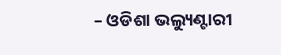– ଓଡିଶା ଭଲ୍ୟୁଣ୍ଟାରୀ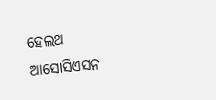ହେଲଥ ଆସୋସିଏସନ